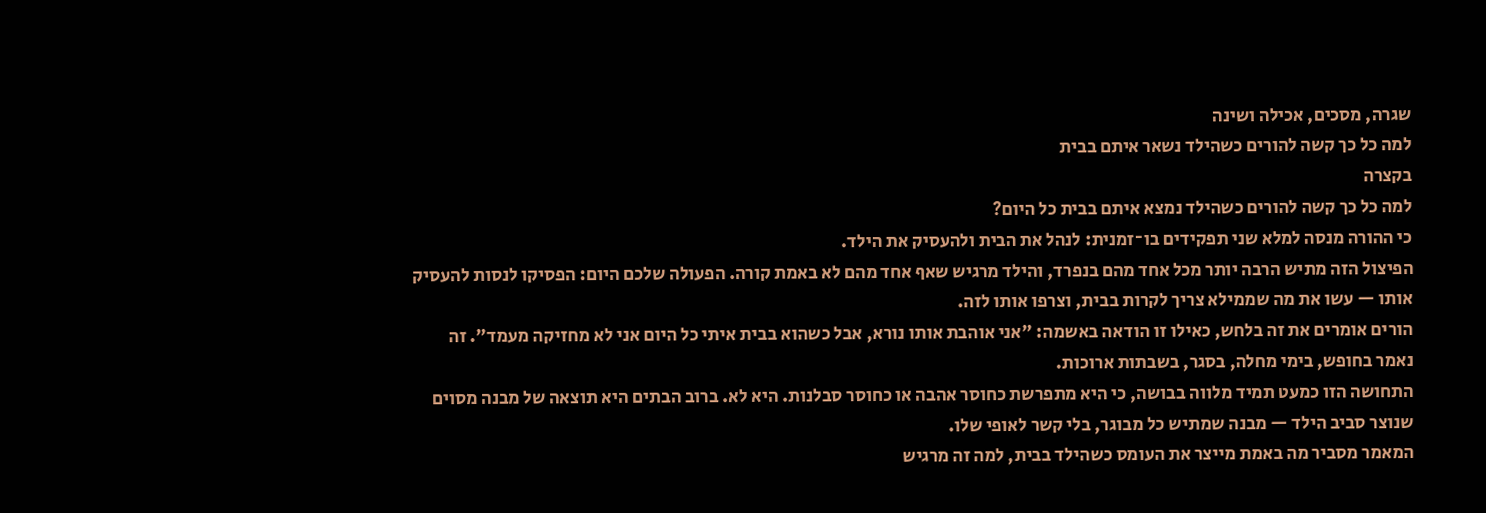שגרה, מסכים, אכילה ושינה
למה כל כך קשה להורים כשהילד נשאר איתם בבית
בקצרה
למה כל כך קשה להורים כשהילד נמצא איתם בבית כל היום?
כי ההורה מנסה למלא שני תפקידים בו־זמנית: לנהל את הבית ולהעסיק את הילד.
הפיצול הזה מתיש הרבה יותר מכל אחד מהם בנפרד, והילד מרגיש שאף אחד מהם לא באמת קורה. הפעולה שלכם היום: הפסיקו לנסות להעסיק אותו — עשו את מה שממילא צריך לקרות בבית, וצרפו אותו לזה.
הורים אומרים את זה בלחש, כאילו זו הודאה באשמה: "אני אוהבת אותו נורא, אבל כשהוא בבית איתי כל היום אני לא מחזיקה מעמד". זה נאמר בחופש, בימי מחלה, בסגר, בשבתות ארוכות.
התחושה הזו כמעט תמיד מלווה בבושה, כי היא מתפרשת כחוסר אהבה או כחוסר סבלנות. היא לא. ברוב הבתים היא תוצאה של מבנה מסוים שנוצר סביב הילד — מבנה שמתיש כל מבוגר, בלי קשר לאופי שלו.
המאמר מסביר מה באמת מייצר את העומס כשהילד בבית, למה זה מרגיש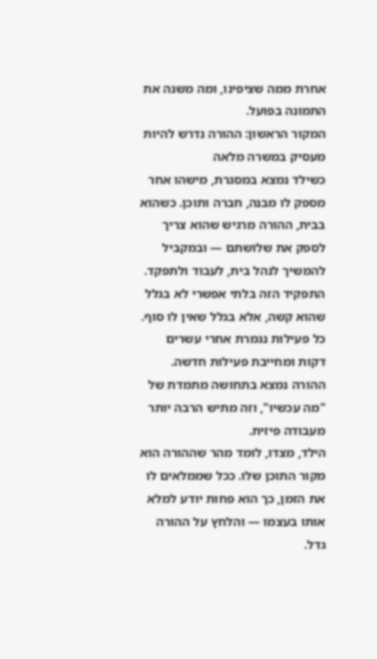אחרת ממה שציפינו, ומה משנה את התמונה בפועל.
המקור הראשון: ההורה נדרש להיות מעסיק במשרה מלאה
כשילד נמצא במסגרת, מישהו אחר מספק לו מבנה, חברה ותוכן. כשהוא בבית, ההורה מרגיש שהוא צריך לספק את שלושתם — ובמקביל להמשיך לנהל בית, לעבוד ולתפקד.
התפקיד הזה בלתי אפשרי לא בגלל שהוא קשה, אלא בגלל שאין לו סוף. כל פעילות נגמרת אחרי עשרים דקות ומחייבת פעילות חדשה. ההורה נמצא בתחושה מתמדת של "מה עכשיו", וזה מתיש הרבה יותר מעבודה פיזית.
הילד, מצדו, לומד מהר שההורה הוא מקור התוכן שלו. ככל שממלאים לו את הזמן, כך הוא פחות יודע למלא אותו בעצמו — והלחץ על ההורה גדל.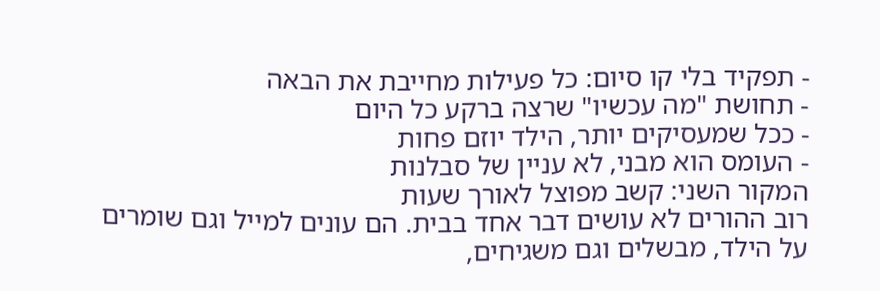- תפקיד בלי קו סיום: כל פעילות מחייבת את הבאה
- תחושת "מה עכשיו" שרצה ברקע כל היום
- ככל שמעסיקים יותר, הילד יוזם פחות
- העומס הוא מבני, לא עניין של סבלנות
המקור השני: קשב מפוצל לאורך שעות
רוב ההורים לא עושים דבר אחד בבית. הם עונים למייל וגם שומרים על הילד, מבשלים וגם משגיחים,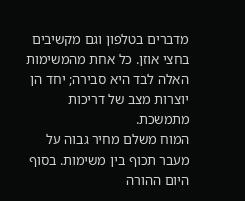מדברים בטלפון וגם מקשיבים בחצי אוזן. כל אחת מהמשימות האלה לבד היא סבירה; יחד הן יוצרות מצב של דריכות מתמשכת.
המוח משלם מחיר גבוה על מעבר תכוף בין משימות. בסוף היום ההורה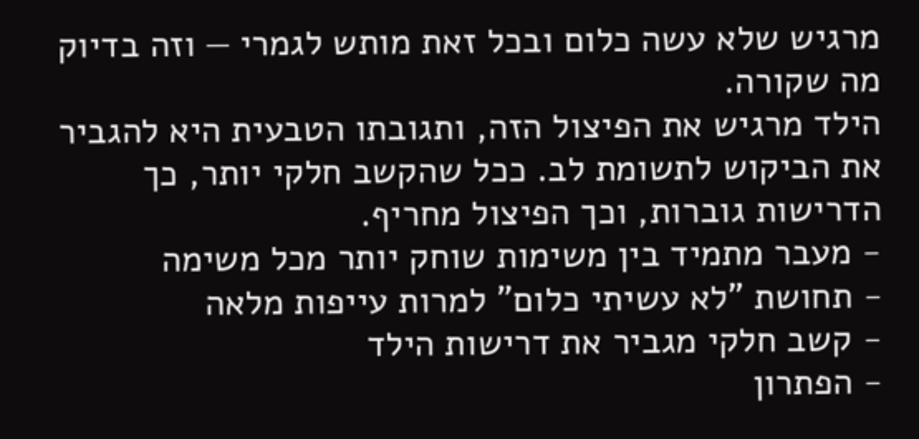מרגיש שלא עשה כלום ובכל זאת מותש לגמרי — וזה בדיוק מה שקורה.
הילד מרגיש את הפיצול הזה, ותגובתו הטבעית היא להגביר את הביקוש לתשומת לב. ככל שהקשב חלקי יותר, כך הדרישות גוברות, וכך הפיצול מחריף.
- מעבר מתמיד בין משימות שוחק יותר מכל משימה
- תחושת "לא עשיתי כלום" למרות עייפות מלאה
- קשב חלקי מגביר את דרישות הילד
- הפתרון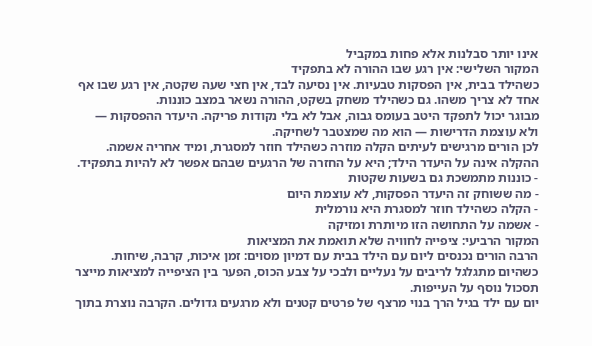אינו יותר סבלנות אלא פחות במקביל
המקור השלישי: אין רגע שבו ההורה לא בתפקיד
כשהילד בבית, אין הפסקות טבעיות. אין נסיעה לבד, אין חצי שעה שקטה, אין רגע שבו אף אחד לא צריך משהו. גם כשהילד משחק בשקט, ההורה נשאר במצב כוננות.
מבוגר יכול לתפקד היטב בעומס גבוה, אבל לא בלי נקודות פריקה. היעדר ההפסקות — ולא עוצמת הדרישות — הוא מה שמצטבר לשחיקה.
לכן הורים מרגישים לעיתים הקלה מוזרה כשהילד חוזר למסגרת, ומיד אחריה אשמה. ההקלה אינה על היעדר הילד; היא על החזרה של הרגעים שבהם אפשר לא להיות בתפקיד.
- כוננות מתמשכת גם בשעות שקטות
- מה ששוחק זה היעדר הפסקות, לא עוצמת היום
- הקלה כשהילד חוזר למסגרת היא נורמלית
- אשמה על התחושה הזו מיותרת ומזיקה
המקור הרביעי: ציפייה לחוויה שלא תואמת את המציאות
הרבה הורים נכנסים ליום עם הילד בבית עם דמיון מסוים: זמן איכות, קרבה, שיחות. כשהיום מתגלגל לריבים על נעליים ולבכי על צבע הכוס, הפער בין הציפייה למציאות מייצר תסכול נוסף על העייפות.
יום עם ילד בגיל הרך בנוי מרצף של פרטים קטנים ולא מרגעים גדולים. הקרבה נוצרת בתוך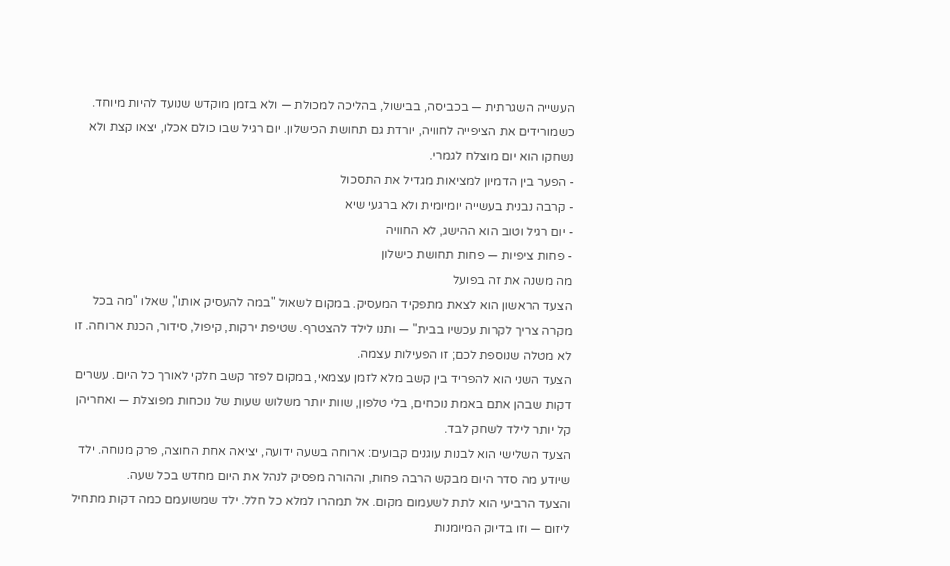העשייה השגרתית — בכביסה, בבישול, בהליכה למכולת — ולא בזמן מוקדש שנועד להיות מיוחד.
כשמורידים את הציפייה לחוויה, יורדת גם תחושת הכישלון. יום רגיל שבו כולם אכלו, יצאו קצת ולא נשחקו הוא יום מוצלח לגמרי.
- הפער בין הדמיון למציאות מגדיל את התסכול
- קרבה נבנית בעשייה יומיומית ולא ברגעי שיא
- יום רגיל וטוב הוא ההישג, לא החוויה
- פחות ציפיות — פחות תחושת כישלון
מה משנה את זה בפועל
הצעד הראשון הוא לצאת מתפקיד המעסיק. במקום לשאול "במה להעסיק אותו", שאלו "מה בכל מקרה צריך לקרות עכשיו בבית" — ותנו לילד להצטרף. שטיפת ירקות, קיפול, סידור, הכנת ארוחה. זו לא מטלה שנוספת לכם; זו הפעילות עצמה.
הצעד השני הוא להפריד בין קשב מלא לזמן עצמאי, במקום לפזר קשב חלקי לאורך כל היום. עשרים דקות שבהן אתם באמת נוכחים, בלי טלפון, שוות יותר משלוש שעות של נוכחות מפוצלת — ואחריהן קל יותר לילד לשחק לבד.
הצעד השלישי הוא לבנות עוגנים קבועים: ארוחה בשעה ידועה, יציאה אחת החוצה, פרק מנוחה. ילד שיודע מה סדר היום מבקש הרבה פחות, וההורה מפסיק לנהל את היום מחדש בכל שעה.
והצעד הרביעי הוא לתת לשעמום מקום. אל תמהרו למלא כל חלל. ילד שמשועמם כמה דקות מתחיל ליזום — וזו בדיוק המיומנות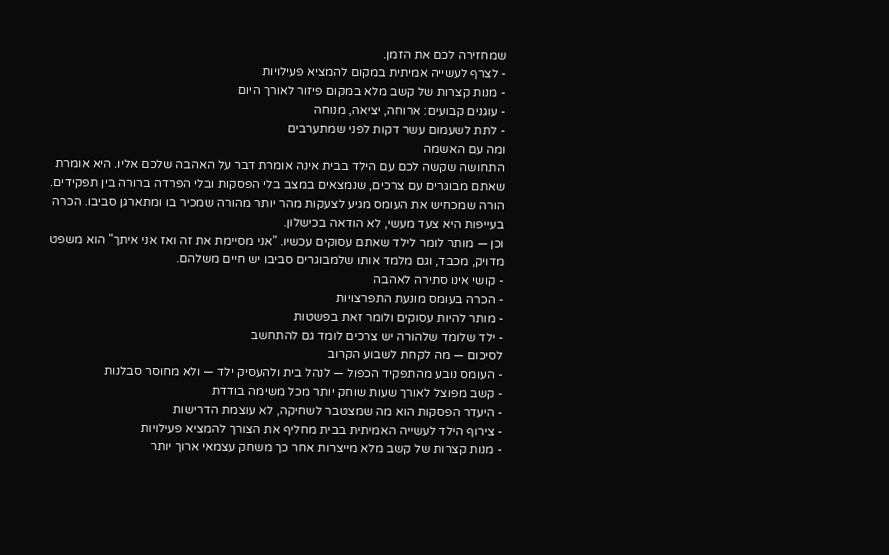שמחזירה לכם את הזמן.
- לצרף לעשייה אמיתית במקום להמציא פעילויות
- מנות קצרות של קשב מלא במקום פיזור לאורך היום
- עוגנים קבועים: ארוחה, יציאה, מנוחה
- לתת לשעמום עשר דקות לפני שמתערבים
ומה עם האשמה
התחושה שקשה לכם עם הילד בבית אינה אומרת דבר על האהבה שלכם אליו. היא אומרת שאתם מבוגרים עם צרכים, שנמצאים במצב בלי הפסקות ובלי הפרדה ברורה בין תפקידים.
הורה שמכחיש את העומס מגיע לצעקות מהר יותר מהורה שמכיר בו ומתארגן סביבו. הכרה בעייפות היא צעד מעשי, לא הודאה בכישלון.
וכן — מותר לומר לילד שאתם עסוקים עכשיו. "אני מסיימת את זה ואז אני איתך" הוא משפט מדויק, מכבד, וגם מלמד אותו שלמבוגרים סביבו יש חיים משלהם.
- קושי אינו סתירה לאהבה
- הכרה בעומס מונעת התפרצויות
- מותר להיות עסוקים ולומר זאת בפשטות
- ילד שלומד שלהורה יש צרכים לומד גם להתחשב
לסיכום — מה לקחת לשבוע הקרוב
- העומס נובע מהתפקיד הכפול — לנהל בית ולהעסיק ילד — ולא מחוסר סבלנות
- קשב מפוצל לאורך שעות שוחק יותר מכל משימה בודדת
- היעדר הפסקות הוא מה שמצטבר לשחיקה, לא עוצמת הדרישות
- צירוף הילד לעשייה האמיתית בבית מחליף את הצורך להמציא פעילויות
- מנות קצרות של קשב מלא מייצרות אחר כך משחק עצמאי ארוך יותר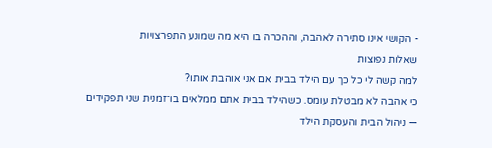- הקושי אינו סתירה לאהבה, וההכרה בו היא מה שמונע התפרצויות
שאלות נפוצות
למה קשה לי כל כך עם הילד בבית אם אני אוהבת אותו?
כי אהבה לא מבטלת עומס. כשהילד בבית אתם ממלאים בו־זמנית שני תפקידים — ניהול הבית והעסקת הילד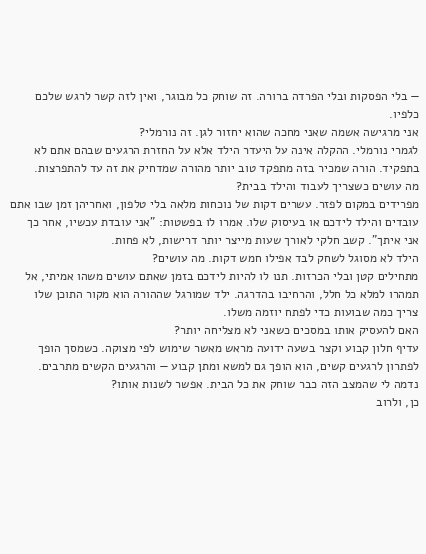— בלי הפסקות ובלי הפרדה ברורה. זה שוחק כל מבוגר, ואין לזה קשר לרגש שלכם כלפיו.
אני מרגישה אשמה שאני מחכה שהוא יחזור לגן. זה נורמלי?
לגמרי נורמלי. ההקלה אינה על היעדר הילד אלא על החזרת הרגעים שבהם אתם לא בתפקיד. הורה שמכיר בזה מתפקד טוב יותר מהורה שמדחיק את זה עד להתפרצות.
מה עושים כשצריך לעבוד והילד בבית?
מפרידים במקום לפזר. עשרים דקות של נוכחות מלאה בלי טלפון, ואחריהן זמן שבו אתם עובדים והילד לידכם או בעיסוק שלו. אמרו לו בפשטות: "אני עובדת עכשיו, אחר כך אני איתך". קשב חלקי לאורך שעות מייצר יותר דרישות, לא פחות.
הילד לא מסוגל לשחק לבד אפילו חמש דקות. מה עושים?
מתחילים קטן ובלי הכרזות. תנו לו להיות לידכם בזמן שאתם עושים משהו אמיתי, אל תמהרו למלא כל חלל, והרחיבו בהדרגה. ילד שמורגל שההורה הוא מקור התוכן שלו צריך כמה שבועות כדי לפתח יוזמה משלו.
האם להעסיק אותו במסכים כשאני לא מצליחה יותר?
עדיף חלון קבוע וקצר בשעה ידועה מראש מאשר שימוש לפי מצוקה. כשמסך הופך לפתרון לרגעים קשים, הוא הופך גם למשא ומתן קבוע — והרגעים הקשים מתרבים.
נדמה לי שהמצב הזה כבר שוחק את כל הבית. אפשר לשנות אותו?
כן, ולרוב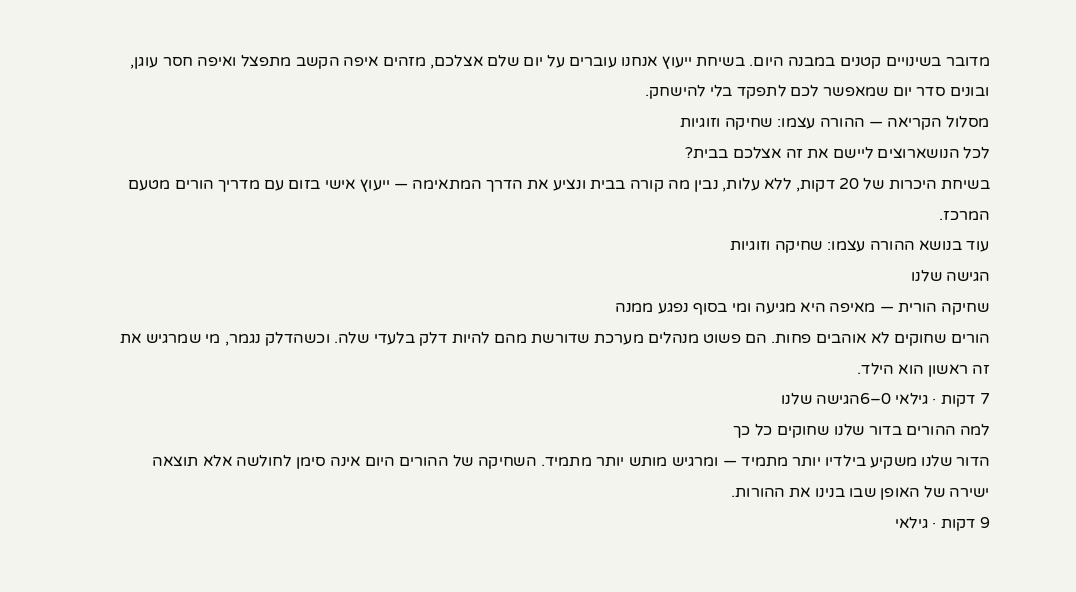מדובר בשינויים קטנים במבנה היום. בשיחת ייעוץ אנחנו עוברים על יום שלם אצלכם, מזהים איפה הקשב מתפצל ואיפה חסר עוגן, ובונים סדר יום שמאפשר לכם לתפקד בלי להישחק.
מסלול הקריאה — ההורה עצמו: שחיקה וזוגיות
לכל הנושארוצים ליישם את זה אצלכם בבית?
בשיחת היכרות של 20 דקות, ללא עלות, נבין מה קורה בבית ונציע את הדרך המתאימה — ייעוץ אישי בזום עם מדריך הורים מטעם המרכז.
עוד בנושא ההורה עצמו: שחיקה וזוגיות
הגישה שלנו
שחיקה הורית — מאיפה היא מגיעה ומי בסוף נפגע ממנה
הורים שחוקים לא אוהבים פחות. הם פשוט מנהלים מערכת שדורשת מהם להיות דלק בלעדי שלה. וכשהדלק נגמר, מי שמרגיש את זה ראשון הוא הילד.
7 דקות · גילאי 0–6הגישה שלנו
למה ההורים בדור שלנו שחוקים כל כך
הדור שלנו משקיע בילדיו יותר מתמיד — ומרגיש מותש יותר מתמיד. השחיקה של ההורים היום אינה סימן לחולשה אלא תוצאה ישירה של האופן שבו בנינו את ההורות.
9 דקות · גילאי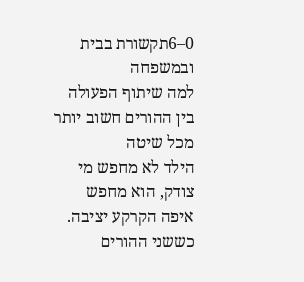0–6תקשורת בבית ובמשפחה
למה שיתוף הפעולה בין ההורים חשוב יותר מכל שיטה
הילד לא מחפש מי צודק, הוא מחפש איפה הקרקע יציבה. כששני ההורים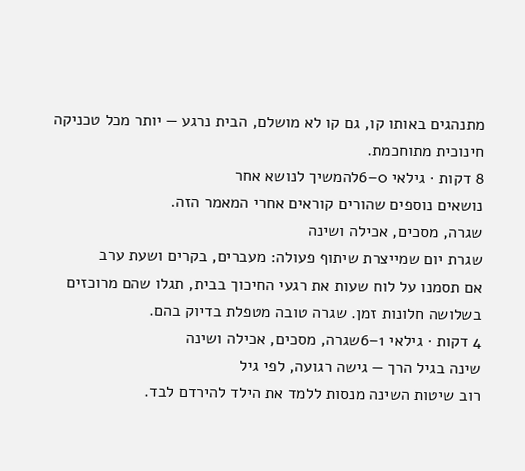מתנהגים באותו קו, גם קו לא מושלם, הבית נרגע — יותר מכל טכניקה חינוכית מתוחכמת.
8 דקות · גילאי 0–6להמשיך לנושא אחר
נושאים נוספים שהורים קוראים אחרי המאמר הזה.
שגרה, מסכים, אכילה ושינה
שגרת יום שמייצרת שיתוף פעולה: מעברים, בקרים ושעת ערב
אם תסמנו על לוח שעות את רגעי החיכוך בבית, תגלו שהם מרוכזים בשלושה חלונות זמן. שגרה טובה מטפלת בדיוק בהם.
4 דקות · גילאי 1–6שגרה, מסכים, אכילה ושינה
שינה בגיל הרך — גישה רגועה, לפי גיל
רוב שיטות השינה מנסות ללמד את הילד להירדם לבד.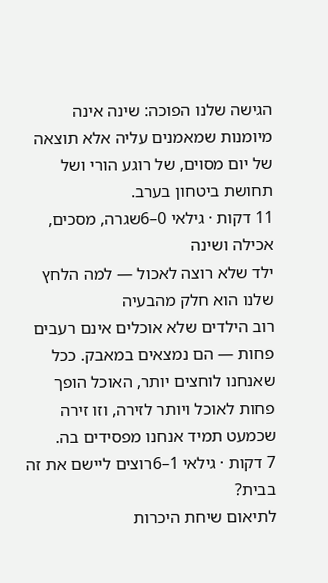הגישה שלנו הפוכה: שינה אינה מיומנות שמאמנים עליה אלא תוצאה של יום מסוים, של רוגע הורי ושל תחושת ביטחון בערב.
11 דקות · גילאי 0–6שגרה, מסכים, אכילה ושינה
ילד שלא רוצה לאכול — למה הלחץ שלנו הוא חלק מהבעיה
רוב הילדים שלא אוכלים אינם רעבים פחות — הם נמצאים במאבק. ככל שאנחנו לוחצים יותר, האוכל הופך פחות לאוכל ויותר לזירה, וזו זירה שכמעט תמיד אנחנו מפסידים בה.
7 דקות · גילאי 1–6רוצים ליישם את זה בבית?
לתיאום שיחת היכרות